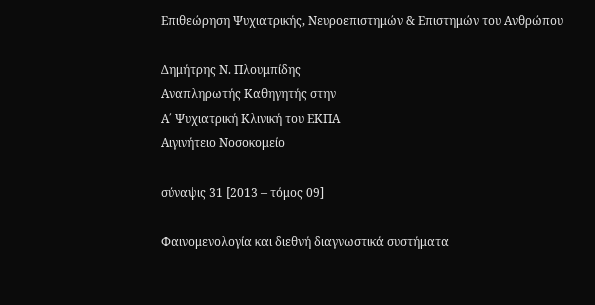Επιθεώρηση Ψυχιατρικής, Νευροεπιστημών & Επιστημών του Ανθρώπου

Δημήτρης Ν. Πλουμπίδης
Αναπληρωτής Καθηγητής στην
Α΄ Ψυχιατρική Κλινική του ΕΚΠΑ
Αιγινήτειο Νοσοκομείο

σύναψις 31 [2013 – τόμος 09]

Φαινομενολογία και διεθνή διαγνωστικά συστήματα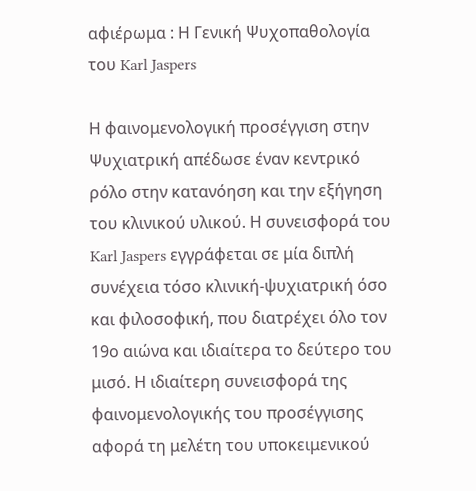αφιέρωμα : Η Γενική Ψυχοπαθολογία του Karl Jaspers

Η φαινομενολογική προσέγγιση στην Ψυχιατρική απέδωσε έναν κεντρικό ρόλο στην κατανόηση και την εξήγηση του κλινικού υλικού. Η συνεισφορά του Karl Jaspers εγγράφεται σε μία διπλή συνέχεια τόσο κλινική-ψυχιατρική όσο και φιλοσοφική, που διατρέχει όλο τον 19ο αιώνα και ιδιαίτερα το δεύτερο του μισό. Η ιδιαίτερη συνεισφορά της φαινομενολογικής του προσέγγισης αφορά τη μελέτη του υποκειμενικού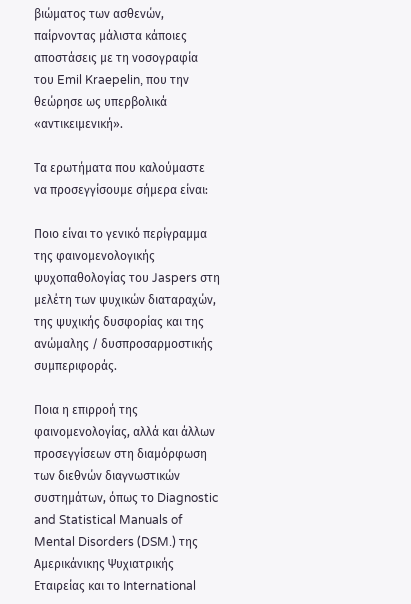βιώματος των ασθενών, παίρνοντας μάλιστα κάποιες αποστάσεις με τη νοσογραφία του Emil Kraepelin, που την θεώρησε ως υπερβολικά «αντικειμενική».

Τα ερωτήματα που καλούμαστε να προσεγγίσουμε σήμερα είναι:

Ποιο είναι το γενικό περίγραμμα της φαινομενολογικής ψυχοπαθολογίας του Jaspers στη μελέτη των ψυχικών διαταραχών, της ψυχικής δυσφορίας και της ανώμαλης / δυσπροσαρμοστικής συμπεριφοράς.

Ποια η επιρροή της φαινομενολογίας, αλλά και άλλων προσεγγίσεων στη διαμόρφωση των διεθνών διαγνωστικών συστημάτων, όπως το Diagnostic and Statistical Manuals of Mental Disorders (DSM.) της Αμερικάνικης Ψυχιατρικής Εταιρείας και το International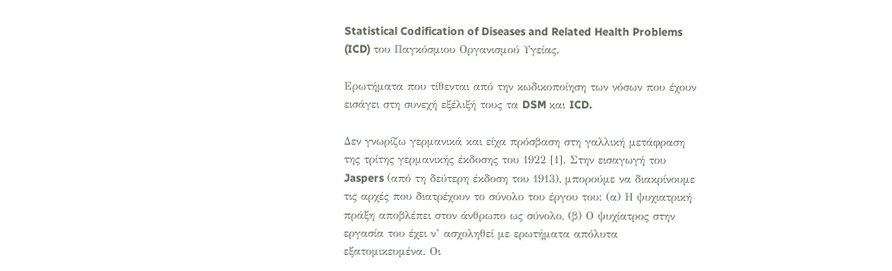Statistical Codification of Diseases and Related Health Problems (ICD) του Παγκόσμιου Οργανισμού Υγείας.

Ερωτήματα που τίθενται από την κωδικοποίηση των νόσων που έχουν εισάγει στη συνεχή εξέλιξή τους τα DSM και ICD.

Δεν γνωρίζω γερμανικά και είχα πρόσβαση στη γαλλική μετάφραση της τρίτης γερμανικής έκδοσης του 1922 [1]. Στην εισαγωγή του Jaspers (από τη δεύτερη έκδοση του 1913), μπορούμε να διακρίνουμε τις αρχές που διατρέχουν το σύνολο του έργου του: (α) Η ψυχιατρική πράξη αποβλέπει στον άνθρωπο ως σύνολο, (β) Ο ψυχίατρος στην εργασία του έχει ν’ ασχοληθεί με ερωτήματα απόλυτα εξατομικευμένα. Οι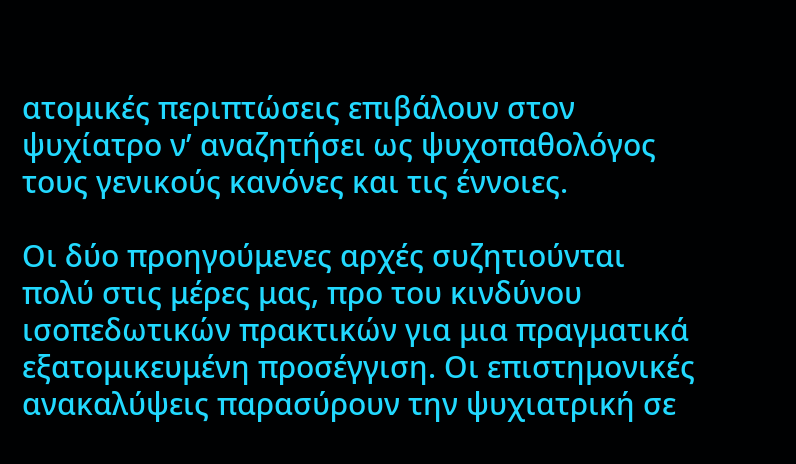ατομικές περιπτώσεις επιβάλουν στον ψυχίατρο ν’ αναζητήσει ως ψυχοπαθολόγος τους γενικούς κανόνες και τις έννοιες.

Οι δύο προηγούμενες αρχές συζητιούνται πολύ στις μέρες μας, προ του κινδύνου ισοπεδωτικών πρακτικών για μια πραγματικά εξατομικευμένη προσέγγιση. Οι επιστημονικές ανακαλύψεις παρασύρουν την ψυχιατρική σε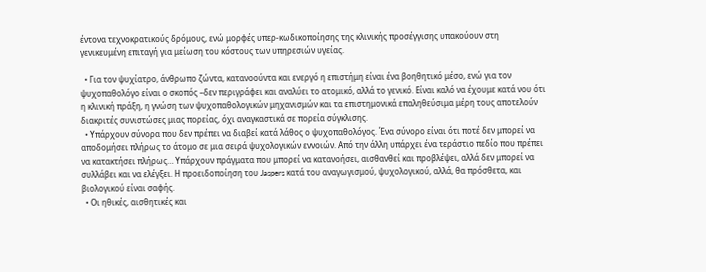έντονα τεχνοκρατικούς δρόμους, ενώ μορφές υπερ-κωδικοποίησης της κλινικής προσέγγισης υπακούουν στη γενικευμένη επιταγή για μείωση του κόστους των υπηρεσιών υγείας.

  • Για τον ψυχίατρο, άνθρωπο ζώντα, κατανοούντα και ενεργό η επιστήμη είναι ένα βοηθητικό μέσο, ενώ για τον ψυχοπαθολόγο είναι ο σκοπός –δεν περιγράφει και αναλύει το ατομικό, αλλά το γενικό. Είναι καλό να έχουμε κατά νου ότι η κλινική πράξη, η γνώση των ψυχοπαθολογικών μηχανισμών και τα επιστημονικά επαληθεύσιμα μέρη τους αποτελούν διακριτές συνιστώσες μιας πορείας, όχι αναγκαστικά σε πορεία σύγκλισης.
  • Υπάρχουν σύνορα που δεν πρέπει να διαβεί κατά λάθος ο ψυχοπαθολόγος. Ένα σύνορο είναι ότι ποτέ δεν μπορεί να αποδομήσει πλήρως το άτομο σε μια σειρά ψυχολογικών εννοιών. Από την άλλη υπάρχει ένα τεράστιο πεδίο που πρέπει να κατακτήσει πλήρως… Υπάρχουν πράγματα που μπορεί να κατανοήσει, αισθανθεί και προβλέψει, αλλά δεν μπορεί να συλλάβει και να ελέγξει. Η προειδοποίηση του Jaspers κατά του αναγωγισμού, ψυχολογικού, αλλά, θα πρόσθετα, και βιολογικού είναι σαφής.
  • Οι ηθικές, αισθητικές και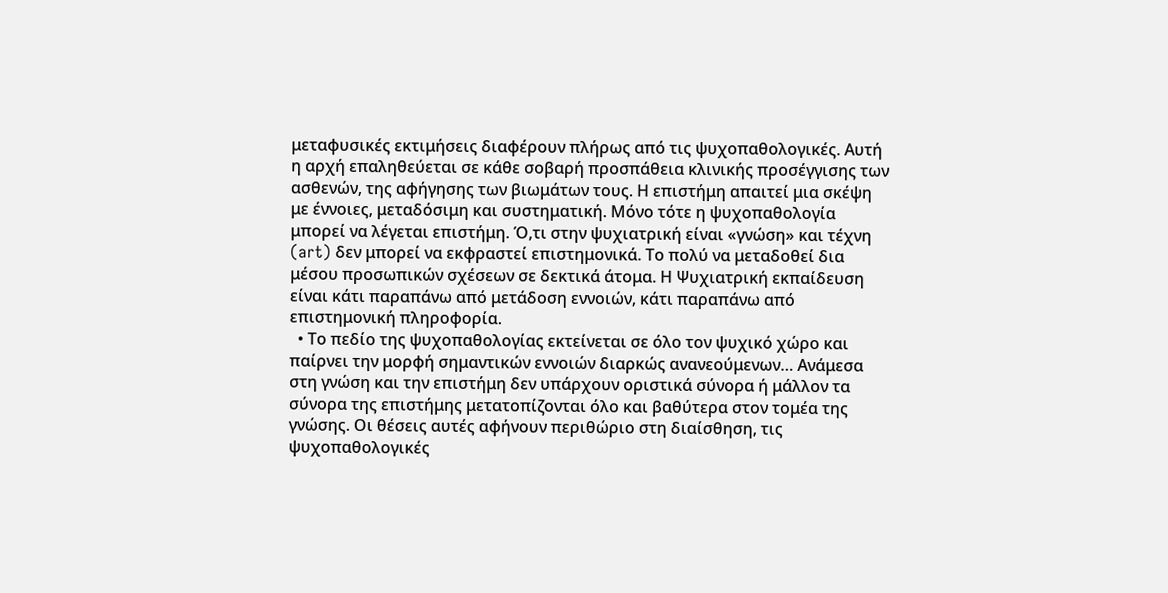μεταφυσικές εκτιμήσεις διαφέρουν πλήρως από τις ψυχοπαθολογικές. Αυτή η αρχή επαληθεύεται σε κάθε σοβαρή προσπάθεια κλινικής προσέγγισης των ασθενών, της αφήγησης των βιωμάτων τους. Η επιστήμη απαιτεί μια σκέψη με έννοιες, μεταδόσιμη και συστηματική. Μόνο τότε η ψυχοπαθολογία μπορεί να λέγεται επιστήμη. Ό,τι στην ψυχιατρική είναι «γνώση» και τέχνη (art) δεν μπορεί να εκφραστεί επιστημονικά. Το πολύ να μεταδοθεί δια μέσου προσωπικών σχέσεων σε δεκτικά άτομα. Η Ψυχιατρική εκπαίδευση είναι κάτι παραπάνω από μετάδοση εννοιών, κάτι παραπάνω από επιστημονική πληροφορία.
  • Το πεδίο της ψυχοπαθολογίας εκτείνεται σε όλο τον ψυχικό χώρο και παίρνει την μορφή σημαντικών εννοιών διαρκώς ανανεούμενων… Ανάμεσα στη γνώση και την επιστήμη δεν υπάρχουν οριστικά σύνορα ή μάλλον τα σύνορα της επιστήμης μετατοπίζονται όλο και βαθύτερα στον τομέα της γνώσης. Οι θέσεις αυτές αφήνουν περιθώριο στη διαίσθηση, τις ψυχοπαθολογικές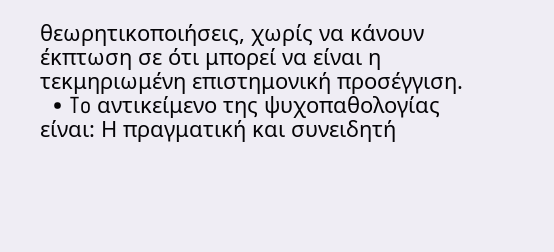θεωρητικοποιήσεις, χωρίς να κάνουν έκπτωση σε ότι μπορεί να είναι η τεκμηριωμένη επιστημονική προσέγγιση.
  • To αντικείμενο της ψυχοπαθολογίας είναι: Η πραγματική και συνειδητή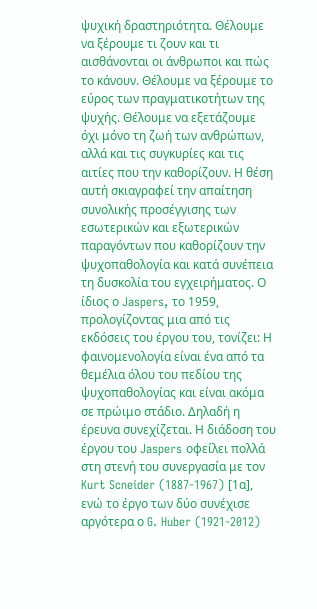ψυχική δραστηριότητα. Θέλουμε να ξέρουμε τι ζουν και τι αισθάνονται οι άνθρωποι και πώς το κάνουν. Θέλουμε να ξέρουμε το εύρος των πραγματικοτήτων της ψυχής. Θέλουμε να εξετάζουμε όχι μόνο τη ζωή των ανθρώπων, αλλά και τις συγκυρίες και τις αιτίες που την καθορίζουν. Η θέση αυτή σκιαγραφεί την απαίτηση συνολικής προσέγγισης των εσωτερικών και εξωτερικών παραγόντων που καθορίζουν την ψυχοπαθολογία και κατά συνέπεια τη δυσκολία του εγχειρήματος. Ο ίδιος ο Jaspers, το 1959, προλογίζοντας μια από τις εκδόσεις του έργου του, τονίζει: Η φαινομενολογία είναι ένα από τα θεμέλια όλου του πεδίου της ψυχοπαθολογίας και είναι ακόμα σε πρώιμο στάδιο. Δηλαδή η έρευνα συνεχίζεται. Η διάδοση του έργου του Jaspers οφείλει πολλά στη στενή του συνεργασία με τον Kurt Scneider (1887-1967) [1α], ενώ το έργο των δύο συνέχισε αργότερα ο G. Huber (1921-2012)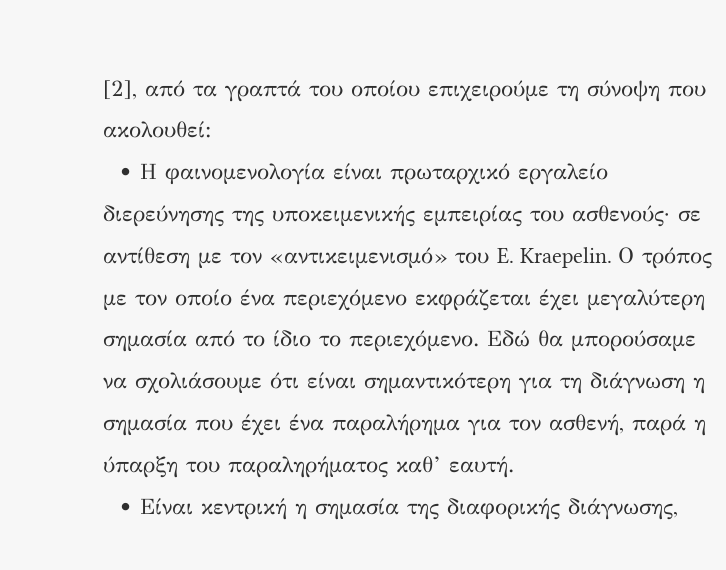[2], από τα γραπτά του οποίου επιχειρούμε τη σύνοψη που ακολουθεί:
  • Η φαινομενολογία είναι πρωταρχικό εργαλείο διερεύνησης της υποκειμενικής εμπειρίας του ασθενούς· σε αντίθεση με τον «αντικειμενισμό» του E. Kraepelin. Ο τρόπος με τον οποίο ένα περιεχόμενο εκφράζεται έχει μεγαλύτερη σημασία από το ίδιο το περιεχόμενο. Εδώ θα μπορούσαμε να σχολιάσουμε ότι είναι σημαντικότερη για τη διάγνωση η σημασία που έχει ένα παραλήρημα για τον ασθενή, παρά η ύπαρξη του παραληρήματος καθ’ εαυτή.
  • Είναι κεντρική η σημασία της διαφορικής διάγνωσης,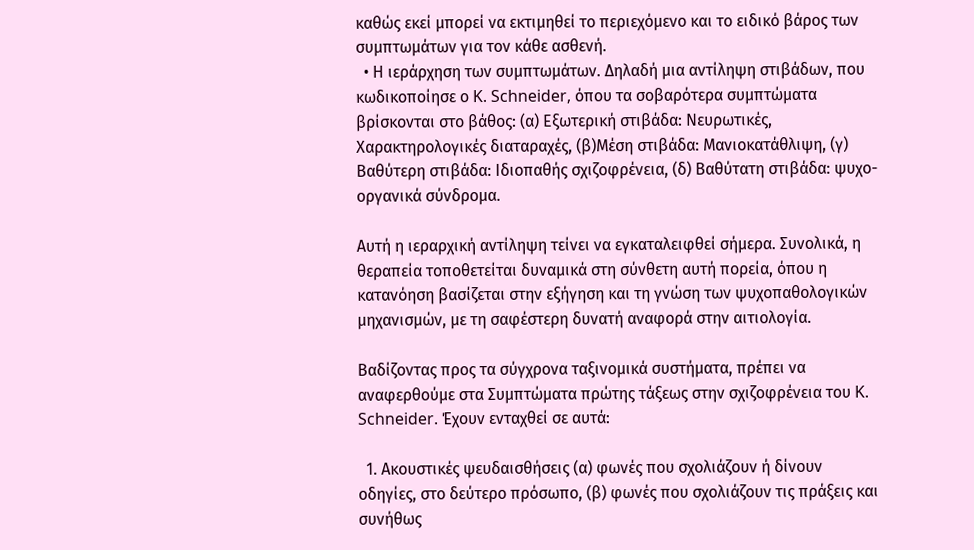καθώς εκεί μπορεί να εκτιμηθεί το περιεχόμενο και το ειδικό βάρος των συμπτωμάτων για τον κάθε ασθενή.
  • Η ιεράρχηση των συμπτωμάτων. Δηλαδή μια αντίληψη στιβάδων, που κωδικοποίησε ο K. Schneider, όπου τα σοβαρότερα συμπτώματα βρίσκονται στο βάθος: (α) Εξωτερική στιβάδα: Νευρωτικές, Χαρακτηρολογικές διαταραχές, (β)Μέση στιβάδα: Μανιοκατάθλιψη, (γ) Βαθύτερη στιβάδα: Ιδιοπαθής σχιζοφρένεια, (δ) Βαθύτατη στιβάδα: ψυχο-οργανικά σύνδρομα.

Αυτή η ιεραρχική αντίληψη τείνει να εγκαταλειφθεί σήμερα. Συνολικά, η θεραπεία τοποθετείται δυναμικά στη σύνθετη αυτή πορεία, όπου η κατανόηση βασίζεται στην εξήγηση και τη γνώση των ψυχοπαθολογικών μηχανισμών, με τη σαφέστερη δυνατή αναφορά στην αιτιολογία.

Βαδίζοντας προς τα σύγχρονα ταξινομικά συστήματα, πρέπει να αναφερθούμε στα Συμπτώματα πρώτης τάξεως στην σχιζοφρένεια του K. Schneider. Έχουν ενταχθεί σε αυτά:

  1. Ακουστικές ψευδαισθήσεις (α) φωνές που σχολιάζουν ή δίνουν οδηγίες, στο δεύτερο πρόσωπο, (β) φωνές που σχολιάζουν τις πράξεις και συνήθως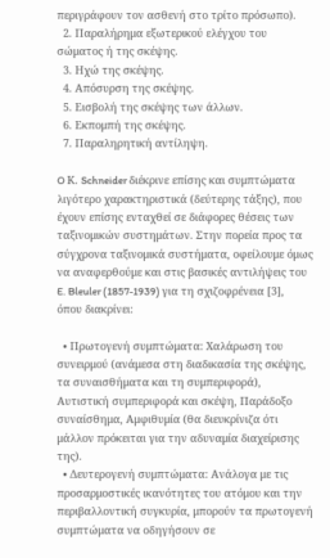περιγράφουν τον ασθενή στο τρίτο πρόσωπο).
  2. Παραλήρημα εξωτερικού ελέγχου του σώματος ή της σκέψης.
  3. Ηχώ της σκέψης.
  4. Απόσυρση της σκέψης.
  5. Εισβολή της σκέψης των άλλων.
  6. Εκπομπή της σκέψης.
  7. Παραληρητική αντίληψη.

O Κ. Schneider διέκρινε επίσης και συμπτώματα λιγότερο χαρακτηριστικά (δεύτερης τάξης), που έχουν επίσης ενταχθεί σε διάφορες θέσεις των ταξινομικών συστημάτων. Στην πορεία προς τα σύγχρονα ταξινομικά συστήματα, οφείλουμε όμως να αναφερθούμε και στις βασικές αντιλήψεις του E. Bleuler (1857-1939) για τη σχιζοφρένεια [3], όπου διακρίνει:

  • Πρωτογενή συμπτώματα: Χαλάρωση του συνειρμού (ανάμεσα στη διαδικασία της σκέψης, τα συναισθήματα και τη συμπεριφορά), Αυτιστική συμπεριφορά και σκέψη, Παράδοξο συναίσθημα, Αμφιθυμία (θα διευκρίνιζα ότι μάλλον πρόκειται για την αδυναμία διαχείρισης της).
  • Δευτερογενή συμπτώματα: Ανάλογα με τις προσαρμοστικές ικανότητες του ατόμου και την περιβαλλοντική συγκυρία, μπορούν τα πρωτογενή συμπτώματα να οδηγήσουν σε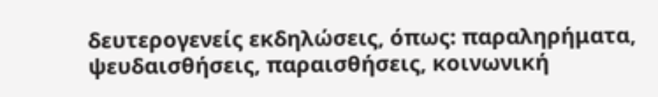δευτερογενείς εκδηλώσεις, όπως: παραληρήματα, ψευδαισθήσεις, παραισθήσεις, κοινωνική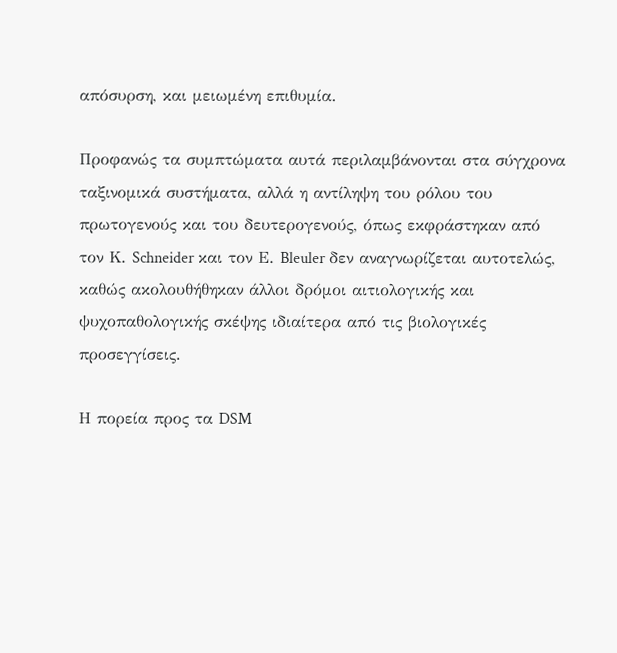απόσυρση, και μειωμένη επιθυμία.

Προφανώς τα συμπτώματα αυτά περιλαμβάνονται στα σύγχρονα ταξινομικά συστήματα, αλλά η αντίληψη του ρόλου του πρωτογενούς και του δευτερογενούς, όπως εκφράστηκαν από τον Κ. Schneider και τον Ε. Bleuler δεν αναγνωρίζεται αυτοτελώς, καθώς ακολουθήθηκαν άλλοι δρόμοι αιτιολογικής και ψυχοπαθολογικής σκέψης ιδιαίτερα από τις βιολογικές προσεγγίσεις.

Η πορεία προς τα DSM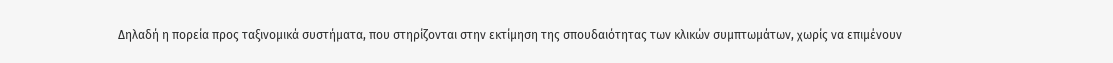Δηλαδή η πορεία προς ταξινομικά συστήματα, που στηρίζονται στην εκτίμηση της σπουδαιότητας των κλικών συμπτωμάτων, χωρίς να επιμένουν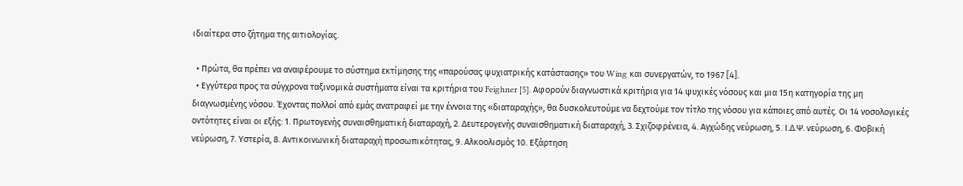ιδιαίτερα στο ζήτημα της αιτιολογίας.

  • Πρώτα, θα πρέπει να αναφέρουμε το σύστημα εκτίμησης της «παρούσας ψυχιατρικής κατάστασης» του Wing και συνεργατών, το 1967 [4].
  • Εγγύτερα προς τα σύγχρονα ταξινομικά συστήματα είναι τα κριτήρια του Feighner [5]. Αφορούν διαγνωστικά κριτήρια για 14 ψυχικές νόσους και μια 15η κατηγορία της μη διαγνωσμένης νόσου. Έχοντας πολλοί από εμάς ανατραφεί με την έννοια της «διαταραχής», θα δυσκολευτούμε να δεχτούμε τον τίτλο της νόσου για κάποιες από αυτές. Οι 14 νοσολογικές οντότητες είναι οι εξής: 1. Πρωτογενής συναισθηματική διαταραχή, 2. Δευτερογενής συναισθηματική διαταραχή, 3. Σχιζοφρένεια, 4. Αγχώδης νεύρωση, 5. Ι.Δ.Ψ. νεύρωση, 6. Φοβική νεύρωση, 7. Υστερία, 8. Αντικοινωνική διαταραχή προσωπικότητας, 9. Αλκοολισμός 10. Εξάρτηση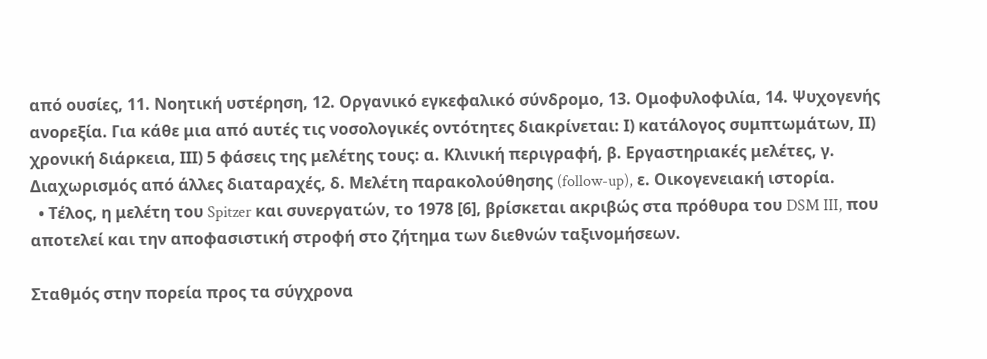από ουσίες, 11. Νοητική υστέρηση, 12. Οργανικό εγκεφαλικό σύνδρομο, 13. Ομοφυλοφιλία, 14. Ψυχογενής ανορεξία. Για κάθε μια από αυτές τις νοσολογικές οντότητες διακρίνεται: Ι) κατάλογος συμπτωμάτων, ΙΙ) χρονική διάρκεια, ΙΙΙ) 5 φάσεις της μελέτης τους: α. Κλινική περιγραφή, β. Εργαστηριακές μελέτες, γ. Διαχωρισμός από άλλες διαταραχές, δ. Μελέτη παρακολούθησης (follow-up), ε. Οικογενειακή ιστορία.
  • Τέλος, η μελέτη του Spitzer και συνεργατών, το 1978 [6], βρίσκεται ακριβώς στα πρόθυρα του DSM III, που αποτελεί και την αποφασιστική στροφή στο ζήτημα των διεθνών ταξινομήσεων.

Σταθμός στην πορεία προς τα σύγχρονα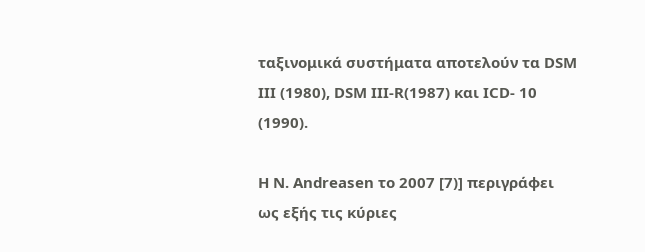ταξινομικά συστήματα αποτελούν τα DSM III (1980), DSM III-R(1987) και ICD- 10 (1990).

Η N. Andreasen το 2007 [7)] περιγράφει ως εξής τις κύριες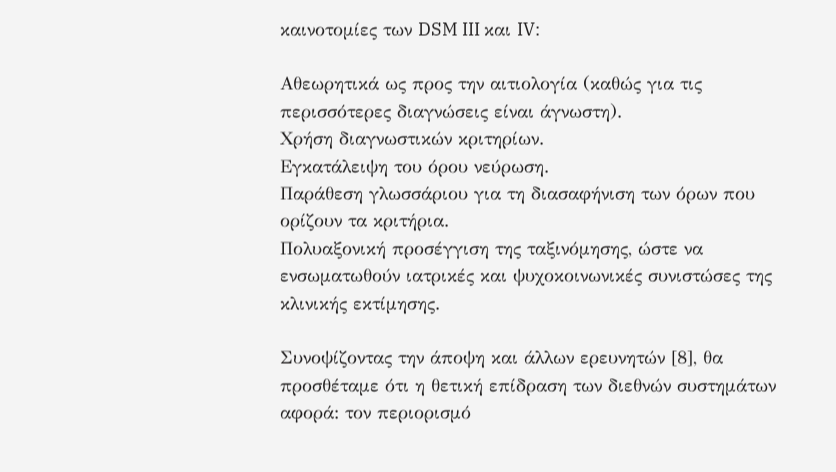καινοτομίες των DSM III και IV:

Αθεωρητικά ως προς την αιτιολογία (καθώς για τις περισσότερες διαγνώσεις είναι άγνωστη).
Χρήση διαγνωστικών κριτηρίων.
Εγκατάλειψη του όρου νεύρωση.
Παράθεση γλωσσάριου για τη διασαφήνιση των όρων που ορίζουν τα κριτήρια.
Πολυαξονική προσέγγιση της ταξινόμησης, ώστε να ενσωματωθούν ιατρικές και ψυχοκοινωνικές συνιστώσες της κλινικής εκτίμησης.

Συνοψίζοντας την άποψη και άλλων ερευνητών [8], θα προσθέταμε ότι η θετική επίδραση των διεθνών συστημάτων αφορά: τον περιορισμό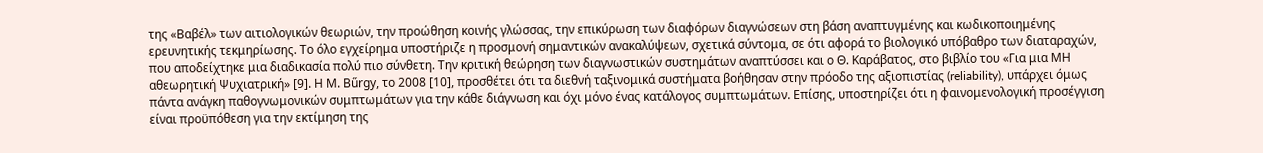της «Βαβέλ» των αιτιολογικών θεωριών, την προώθηση κοινής γλώσσας, την επικύρωση των διαφόρων διαγνώσεων στη βάση αναπτυγμένης και κωδικοποιημένης ερευνητικής τεκμηρίωσης. Το όλο εγχείρημα υποστήριζε η προσμονή σημαντικών ανακαλύψεων, σχετικά σύντομα, σε ότι αφορά το βιολογικό υπόβαθρο των διαταραχών, που αποδείχτηκε μια διαδικασία πολύ πιο σύνθετη. Την κριτική θεώρηση των διαγνωστικών συστημάτων αναπτύσσει και ο Θ. Καράβατος, στο βιβλίο του «Για μια ΜΗ αθεωρητική Ψυχιατρική» [9]. Η Μ. Bűrgy, το 2008 [10], προσθέτει ότι τα διεθνή ταξινομικά συστήματα βοήθησαν στην πρόοδο της αξιοπιστίας (reliability), υπάρχει όμως πάντα ανάγκη παθογνωμονικών συμπτωμάτων για την κάθε διάγνωση και όχι μόνο ένας κατάλογος συμπτωμάτων. Επίσης, υποστηρίζει ότι η φαινομενολογική προσέγγιση είναι προϋπόθεση για την εκτίμηση της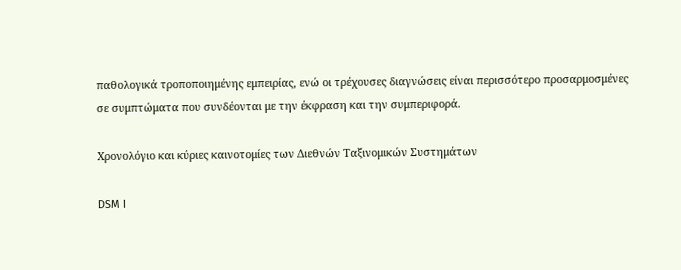παθολογικά τροποποιημένης εμπειρίας, ενώ οι τρέχουσες διαγνώσεις είναι περισσότερο προσαρμοσμένες σε συμπτώματα που συνδέονται με την έκφραση και την συμπεριφορά.

Χρονολόγιο και κύριες καινοτομίες των Διεθνών Ταξινομικών Συστημάτων

DSM I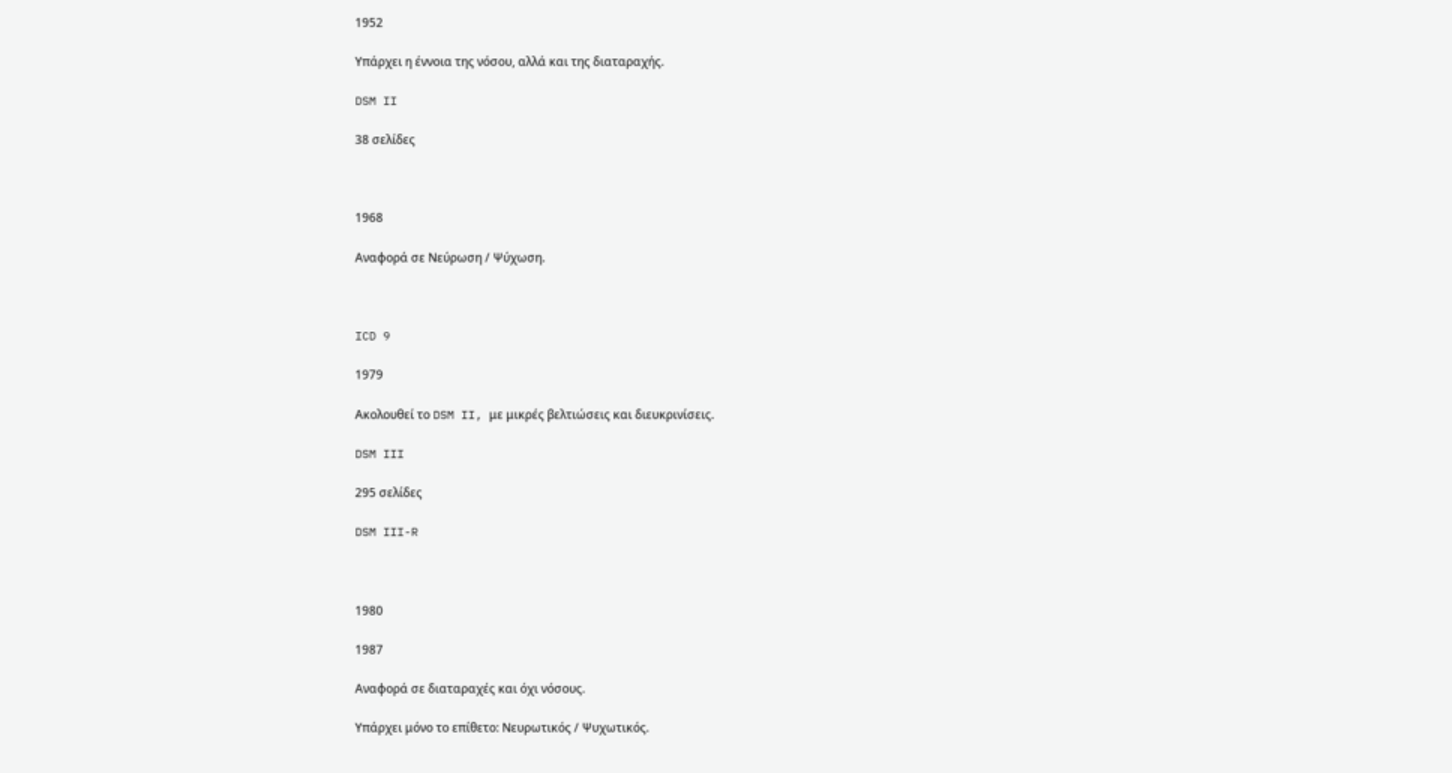1952

Υπάρχει η έννοια της νόσου, αλλά και της διαταραχής.

DSM II

38 σελίδες



1968

Αναφορά σε Νεύρωση / Ψύχωση.



ICD 9

1979

Ακολουθεί το DSM II, με μικρές βελτιώσεις και διευκρινίσεις.

DSM III

295 σελίδες

DSM III-R



1980

1987

Αναφορά σε διαταραχές και όχι νόσους.

Υπάρχει μόνο το επίθετο: Νευρωτικός / Ψυχωτικός.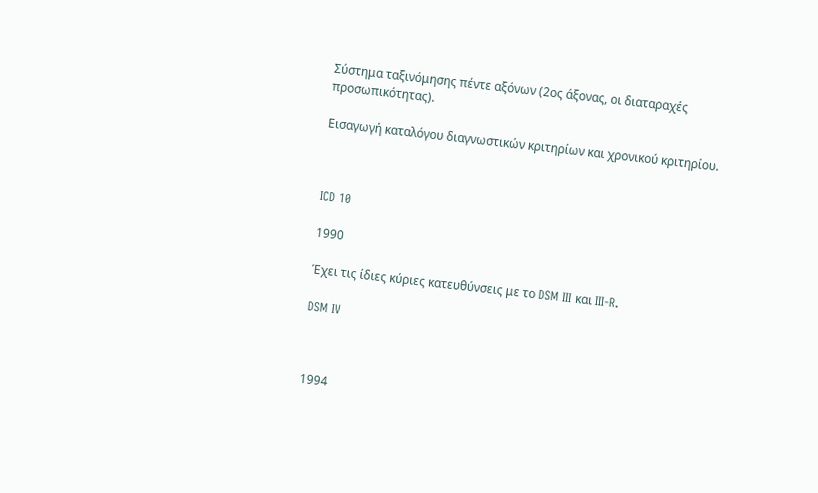Σύστημα ταξινόμησης πέντε αξόνων (2ος άξονας, οι διαταραχές προσωπικότητας).

Εισαγωγή καταλόγου διαγνωστικών κριτηρίων και χρονικού κριτηρίου.



ICD 10

1990

Έχει τις ίδιες κύριες κατευθύνσεις με το DSM III και III-R.

DSM IV



1994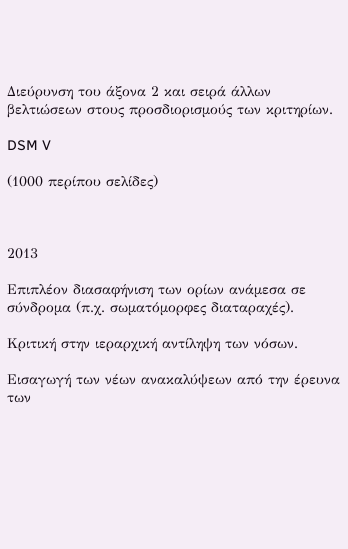Διεύρυνση του άξονα 2 και σειρά άλλων βελτιώσεων στους προσδιορισμούς των κριτηρίων.

DSM V

(1000 περίπου σελίδες)



2013

Επιπλέον διασαφήνιση των ορίων ανάμεσα σε σύνδρομα (π.χ. σωματόμορφες διαταραχές).

Κριτική στην ιεραρχική αντίληψη των νόσων.

Εισαγωγή των νέων ανακαλύψεων από την έρευνα των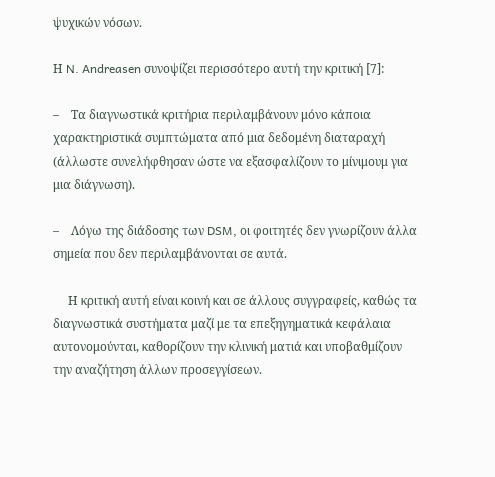ψυχικών νόσων.

Η N. Andreasen συνοψίζει περισσότερο αυτή την κριτική [7]:

–    Τα διαγνωστικά κριτήρια περιλαμβάνουν μόνο κάποια χαρακτηριστικά συμπτώματα από μια δεδομένη διαταραχή (άλλωστε συνελήφθησαν ώστε να εξασφαλίζουν το μίνιμουμ για μια διάγνωση).

–    Λόγω της διάδοσης των DSM, οι φοιτητές δεν γνωρίζουν άλλα σημεία που δεν περιλαμβάνονται σε αυτά.

     Η κριτική αυτή είναι κοινή και σε άλλους συγγραφείς, καθώς τα διαγνωστικά συστήματα μαζί με τα επεξηγηματικά κεφάλαια αυτονομούνται, καθορίζουν την κλινική ματιά και υποβαθμίζουν την αναζήτηση άλλων προσεγγίσεων.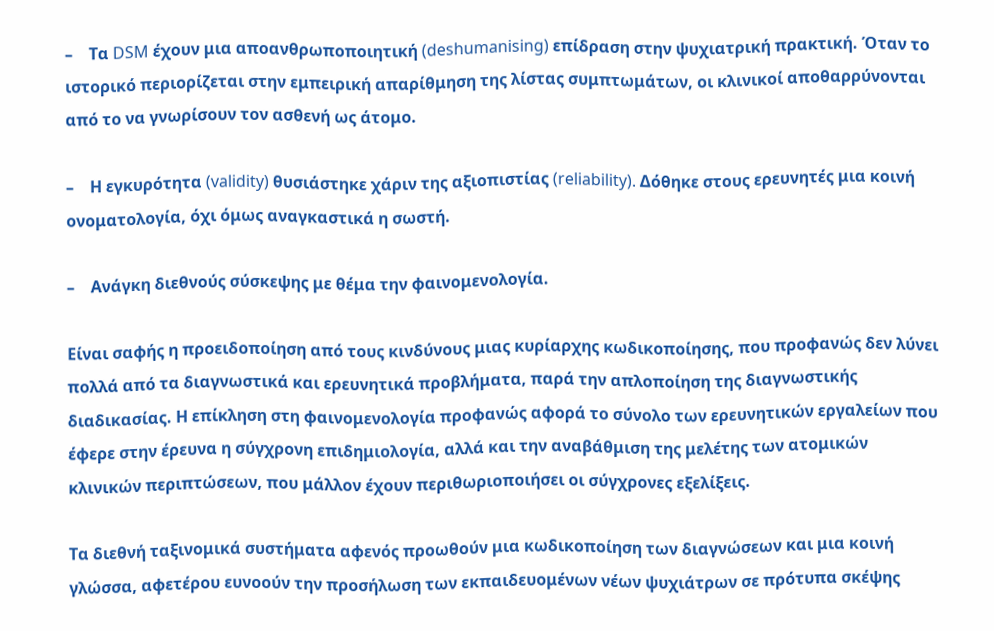–    Τα DSM έχουν μια αποανθρωποποιητική (deshumanising) επίδραση στην ψυχιατρική πρακτική. Όταν το ιστορικό περιορίζεται στην εμπειρική απαρίθμηση της λίστας συμπτωμάτων, οι κλινικοί αποθαρρύνονται από το να γνωρίσουν τον ασθενή ως άτομο.

–    Η εγκυρότητα (validity) θυσιάστηκε χάριν της αξιοπιστίας (reliability). Δόθηκε στους ερευνητές μια κοινή ονοματολογία, όχι όμως αναγκαστικά η σωστή.

–    Ανάγκη διεθνούς σύσκεψης με θέμα την φαινομενολογία.

Είναι σαφής η προειδοποίηση από τους κινδύνους μιας κυρίαρχης κωδικοποίησης, που προφανώς δεν λύνει πολλά από τα διαγνωστικά και ερευνητικά προβλήματα, παρά την απλοποίηση της διαγνωστικής διαδικασίας. Η επίκληση στη φαινομενολογία προφανώς αφορά το σύνολο των ερευνητικών εργαλείων που έφερε στην έρευνα η σύγχρονη επιδημιολογία, αλλά και την αναβάθμιση της μελέτης των ατομικών κλινικών περιπτώσεων, που μάλλον έχουν περιθωριοποιήσει οι σύγχρονες εξελίξεις.

Τα διεθνή ταξινομικά συστήματα αφενός προωθούν μια κωδικοποίηση των διαγνώσεων και μια κοινή γλώσσα, αφετέρου ευνοούν την προσήλωση των εκπαιδευομένων νέων ψυχιάτρων σε πρότυπα σκέψης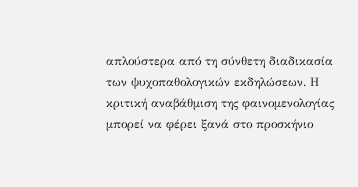απλούστερα από τη σύνθετη διαδικασία των ψυχοπαθολογικών εκδηλώσεων. Η κριτική αναβάθμιση της φαινομενολογίας μπορεί να φέρει ξανά στο προσκήνιο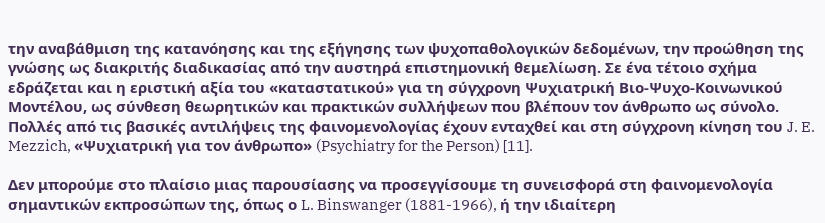την αναβάθμιση της κατανόησης και της εξήγησης των ψυχοπαθολογικών δεδομένων, την προώθηση της γνώσης ως διακριτής διαδικασίας από την αυστηρά επιστημονική θεμελίωση. Σε ένα τέτοιο σχήμα εδράζεται και η εριστική αξία του «καταστατικού» για τη σύγχρονη Ψυχιατρική Βιο-Ψυχο-Κοινωνικού Μοντέλου, ως σύνθεση θεωρητικών και πρακτικών συλλήψεων που βλέπουν τον άνθρωπο ως σύνολο. Πολλές από τις βασικές αντιλήψεις της φαινομενολογίας έχουν ενταχθεί και στη σύγχρονη κίνηση του J. E. Mezzich, «Ψυχιατρική για τον άνθρωπο» (Psychiatry for the Person) [11].

Δεν μπορούμε στο πλαίσιο μιας παρουσίασης να προσεγγίσουμε τη συνεισφορά στη φαινομενολογία σημαντικών εκπροσώπων της, όπως ο L. Binswanger (1881-1966), ή την ιδιαίτερη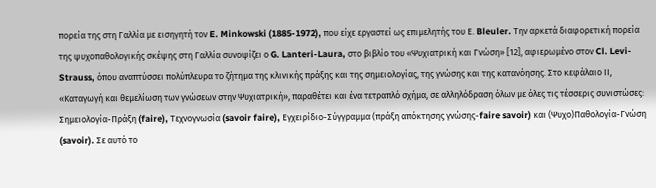πορεία της στη Γαλλία με εισηγητή τον E. Minkowski (1885-1972), που είχε εργαστεί ως επιμελητής του Ε. Bleuler. Την αρκετά διαφορετική πορεία της ψυχοπαθολογικής σκέψης στη Γαλλία συνοψίζει ο G. Lanteri-Laura, στο βιβλίο του «Ψυχιατρική και Γνώση» [12], αφιερωμένο στον Cl. Levi-Strauss, όπου αναπτύσσει πολύπλευρα το ζήτημα της κλινικής πράξης και της σημειολογίας, της γνώσης και της κατανόησης. Στο κεφάλαιο ΙΙ, «Καταγωγή και θεμελίωση των γνώσεων στην Ψυχιατρική», παραθέτει και ένα τετραπλό σχήμα, σε αλληλόδραση όλων με όλες τις τέσσερις συνιστώσες: Σημειολογία-Πράξη (faire), Τεχνογνωσία (savoir faire), Εγχειρίδιο-Σύγγραμμα (πράξη απόκτησης γνώσης-faire savoir) και (Ψυχο)Παθολογία-Γνώση (savoir). Σε αυτό το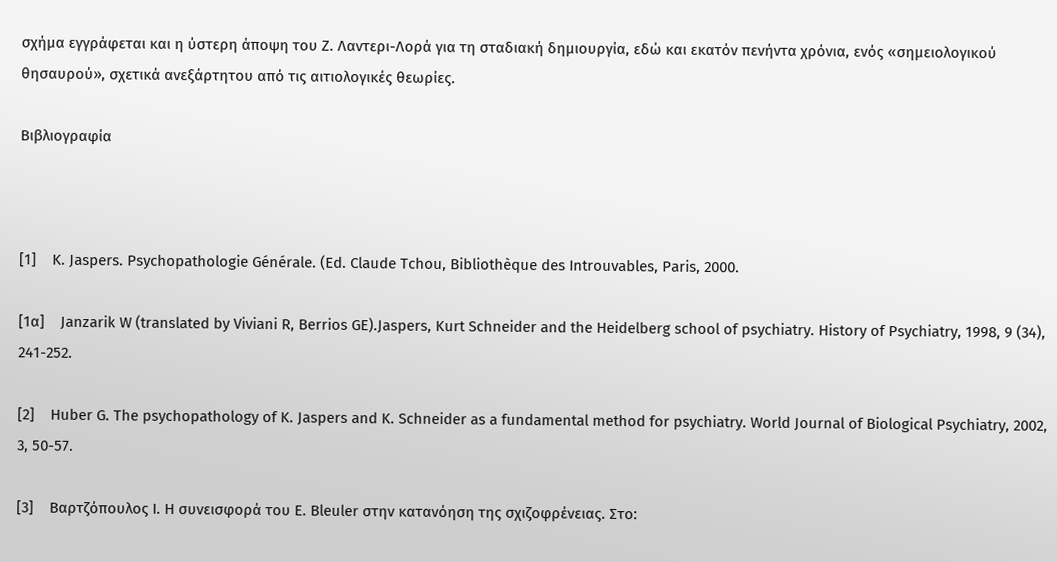σχήμα εγγράφεται και η ύστερη άποψη του Ζ. Λαντερι-Λορά για τη σταδιακή δημιουργία, εδώ και εκατόν πενήντα χρόνια, ενός «σημειολογικού θησαυρού», σχετικά ανεξάρτητου από τις αιτιολογικές θεωρίες.

Βιβλιογραφία



[1]    K. Jaspers. Psychopathologie Générale. (Εd. Claude Tchou, Bibliothèque des Introuvables, Paris, 2000.

[1α]    Janzarik W (translated by Viviani R, Berrios GE).Jaspers, Kurt Schneider and the Heidelberg school of psychiatry. History of Psychiatry, 1998, 9 (34), 241-252.

[2]    Huber G. The psychopathology of K. Jaspers and K. Schneider as a fundamental method for psychiatry. World Journal of Biological Psychiatry, 2002, 3, 50-57.

[3]    Βαρτζόπουλος Ι. Η συνεισφορά του E. Bleuler στην κατανόηση της σχιζοφρένειας. Στο: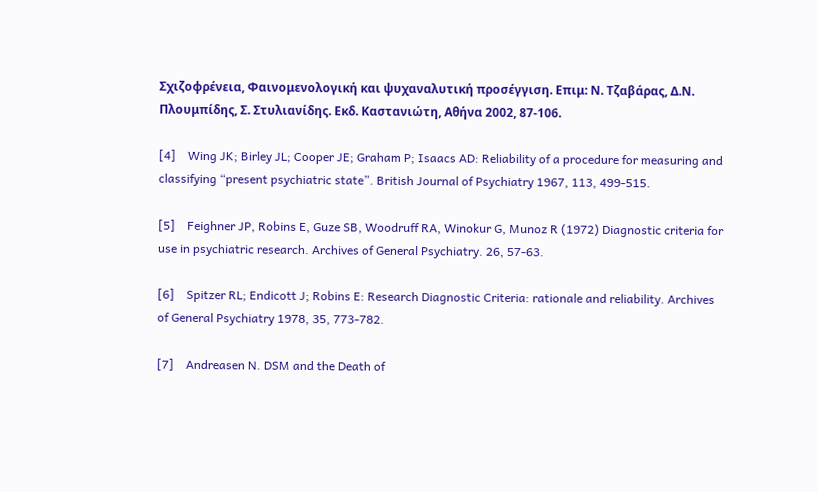Σχιζοφρένεια, Φαινομενολογική και ψυχαναλυτική προσέγγιση. Επιμ: Ν. Τζαβάρας, Δ.Ν. Πλουμπίδης, Σ. Στυλιανίδης. Εκδ. Καστανιώτη, Αθήνα 2002, 87-106.

[4]    Wing JK; Birley JL; Cooper JE; Graham P; Isaacs AD: Reliability of a procedure for measuring and classifying “present psychiatric state”. British Journal of Psychiatry 1967, 113, 499-515.

[5]    Feighner JP, Robins E, Guze SB, Woodruff RA, Winokur G, Munoz R (1972) Diagnostic criteria for use in psychiatric research. Archives of General Psychiatry. 26, 57-63.

[6]    Spitzer RL; Endicott J; Robins E: Research Diagnostic Criteria: rationale and reliability. Archives of General Psychiatry 1978, 35, 773-782.

[7]    Andreasen N. DSM and the Death of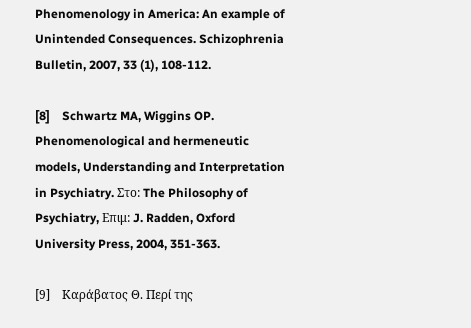Phenomenology in America: An example of Unintended Consequences. Schizophrenia Bulletin, 2007, 33 (1), 108-112.

[8]    Schwartz MA, Wiggins OP. Phenomenological and hermeneutic models, Understanding and Interpretation in Psychiatry. Στο: The Philosophy of Psychiatry, Επιμ: J. Radden, Oxford University Press, 2004, 351-363.

[9]    Καράβατος Θ. Περί της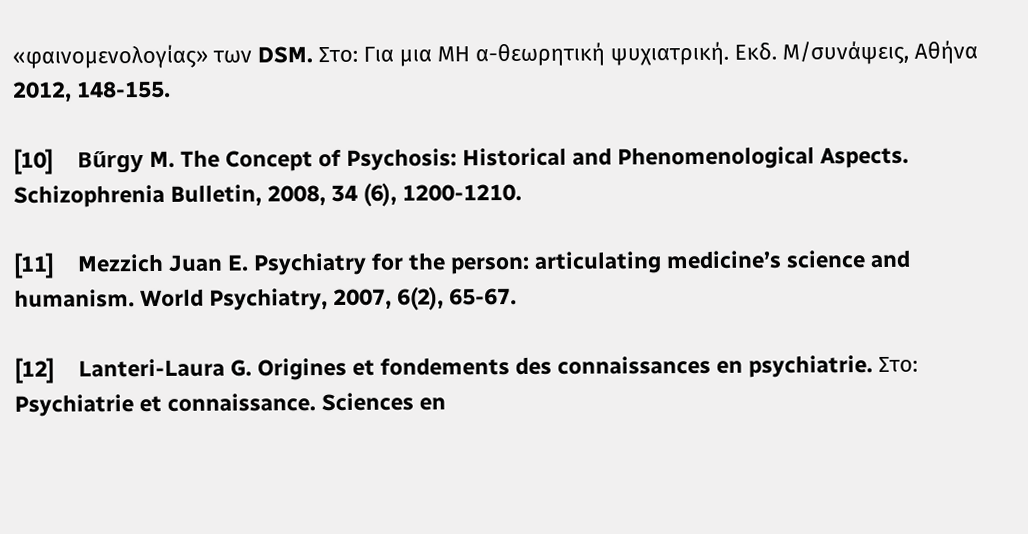«φαινομενολογίας» των DSM. Στο: Για μια ΜΗ α-θεωρητική ψυχιατρική. Εκδ. Μ/συνάψεις, Αθήνα 2012, 148-155.

[10]    Bűrgy M. The Concept of Psychosis: Historical and Phenomenological Aspects. Schizophrenia Bulletin, 2008, 34 (6), 1200-1210.

[11]    Mezzich Juan E. Psychiatry for the person: articulating medicine’s science and humanism. World Psychiatry, 2007, 6(2), 65-67.

[12]    Lanteri-Laura G. Origines et fondements des connaissances en psychiatrie. Στο: Psychiatrie et connaissance. Sciences en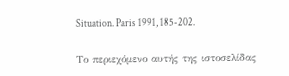Situation. Paris 1991, 185-202.

Το περιεχόμενο αυτής της ιστοσελίδας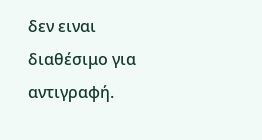δεν ειναι διαθέσιμο για αντιγραφή.